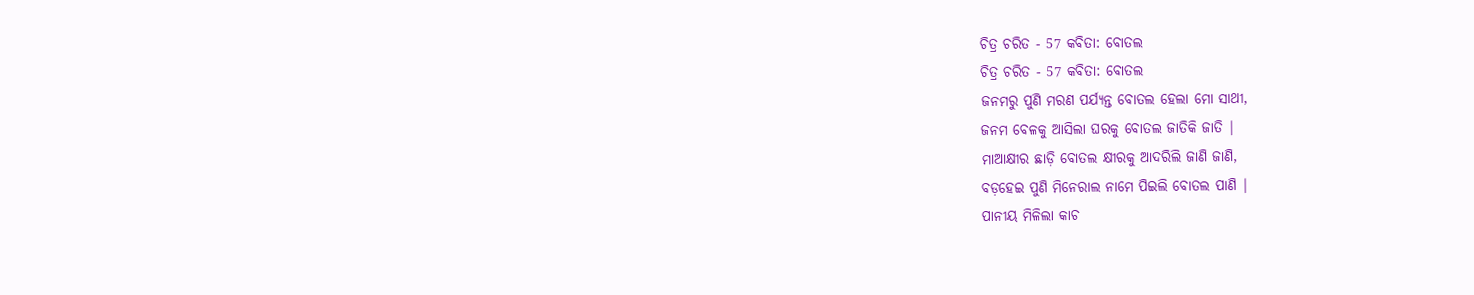ଚିତ୍ର ଚରିତ - 57 କବିତା: ବୋତଲ
ଚିତ୍ର ଚରିତ - 57 କବିତା: ବୋତଲ
ଜନମରୁ ପୁଣି ମରଣ ପର୍ଯ୍ୟନ୍ତ ବୋତଲ ହେଲା ମୋ ସାଥୀ,
ଜନମ ବେଳକୁ ଆସିଲା ଘରକୁ ବୋତଲ ଜାତିକି ଜାତି |
ମାଆକ୍ଷୀର ଛାଡ଼ି ବୋତଲ କ୍ଷୀରକୁ ଆଦରିଲି ଜାଣି ଜାଣି,
ବଡ଼ହେଇ ପୁଣି ମିନେରାଲ ନାମେ ପିଇଲି ବୋତଲ ପାଣି |
ପାନୀୟ ମିଳିଲା କାଚ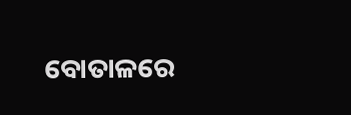ବୋତାଳରେ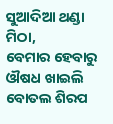ସୁଆଦିଆ ଥଣ୍ଡା ମିଠା,
ବେମାର ହେବାରୁ ଔଷଧ ଖାଇଲି ବୋତଲ ଶିରପ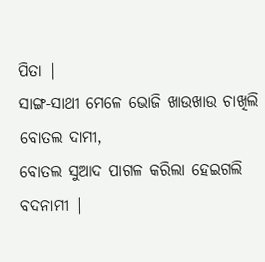ପିତା |
ସାଙ୍ଗ-ସାଥୀ ମେଳେ ଭୋଜି ଖାଉଖାଉ ଚାଖିଲି ବୋତଲ ଦାମୀ,
ବୋତଲ ସୁଆଦ ପାଗଳ କରିଲା ହେଇଗଲି ବଦନାମୀ |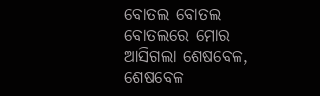ବୋତଲ ବୋତଲ ବୋତଲରେ ମୋର ଆସିଗଲା ଶେଷବେଳ,
ଶେଷବେଳ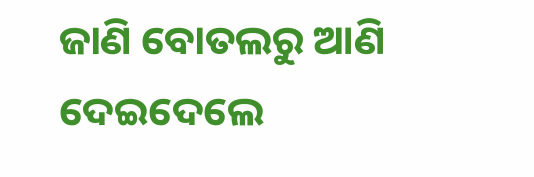ଜାଣି ବୋତଲରୁ ଆଣି ଦେଇଦେଲେ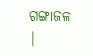ଗଙ୍ଗାଜଳ |